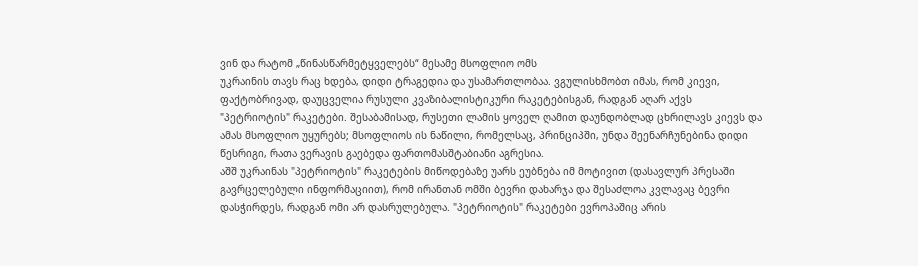ვინ და რატომ „წინასწარმეტყველებს“ მესამე მსოფლიო ომს
უკრაინის თავს რაც ხდება, დიდი ტრაგედია და უსამართლობაა. ვგულისხმობთ იმას, რომ კიევი, ფაქტობრივად, დაუცველია რუსული კვაზიბალისტიკური რაკეტებისგან, რადგან აღარ აქვს "პეტრიოტის" რაკეტები. შესაბამისად, რუსეთი ლამის ყოველ ღამით დაუნდობლად ცხრილავს კიევს და ამას მსოფლიო უყურებს; მსოფლიოს ის ნაწილი, რომელსაც, პრინციპში, უნდა შეენარჩუნებინა დიდი წესრიგი, რათა ვერავის გაებედა ფართომასშტაბიანი აგრესია.
აშშ უკრაინას "პეტრიოტის" რაკეტების მიწოდებაზე უარს ეუბნება იმ მოტივით (დასავლურ პრესაში გავრცელებული ინფორმაციით), რომ ირანთან ომში ბევრი დახარჯა და შესაძლოა კვლავაც ბევრი დასჭირდეს, რადგან ომი არ დასრულებულა. "პეტრიოტის" რაკეტები ევროპაშიც არის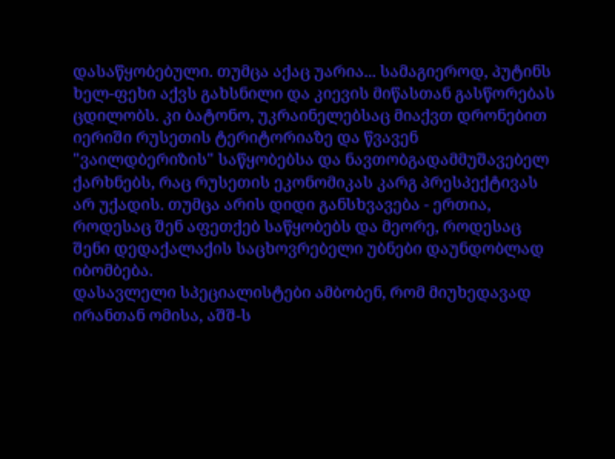დასაწყობებული. თუმცა აქაც უარია... სამაგიეროდ, პუტინს ხელ-ფეხი აქვს გახსნილი და კიევის მიწასთან გასწორებას ცდილობს. კი ბატონო, უკრაინელებსაც მიაქვთ დრონებით იერიში რუსეთის ტერიტორიაზე და წვავენ "ვაილდბერიზის" საწყობებსა და ნავთობგადამმუშავებელ ქარხნებს, რაც რუსეთის ეკონომიკას კარგ პრესპექტივას არ უქადის. თუმცა არის დიდი განსხვავება - ერთია, როდესაც შენ აფეთქებ საწყობებს და მეორე, როდესაც შენი დედაქალაქის საცხოვრებელი უბნები დაუნდობლად იბომბება.
დასავლელი სპეციალისტები ამბობენ, რომ მიუხედავად ირანთან ომისა, აშშ-ს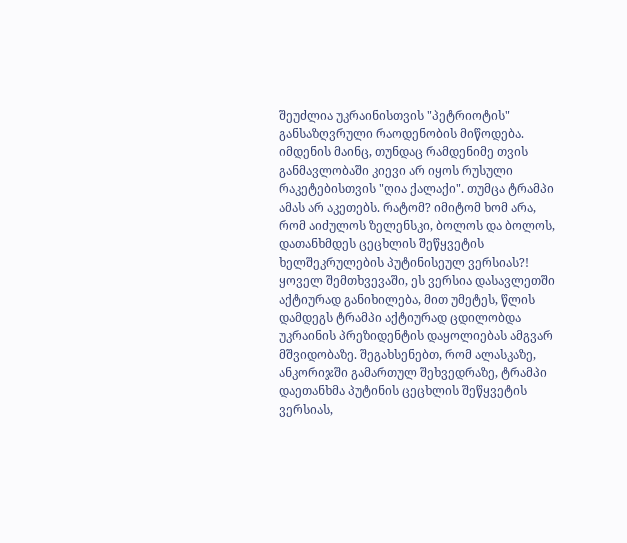შეუძლია უკრაინისთვის "პეტრიოტის" განსაზღვრული რაოდენობის მიწოდება. იმდენის მაინც, თუნდაც რამდენიმე თვის განმავლობაში კიევი არ იყოს რუსული რაკეტებისთვის "ღია ქალაქი". თუმცა ტრამპი ამას არ აკეთებს. რატომ? იმიტომ ხომ არა, რომ აიძულოს ზელენსკი, ბოლოს და ბოლოს, დათანხმდეს ცეცხლის შეწყვეტის ხელშეკრულების პუტინისეულ ვერსიას?! ყოველ შემთხვევაში, ეს ვერსია დასავლეთში აქტიურად განიხილება, მით უმეტეს, წლის დამდეგს ტრამპი აქტიურად ცდილობდა უკრაინის პრეზიდენტის დაყოლიებას ამგვარ მშვიდობაზე. შეგახსენებთ, რომ ალასკაზე, ანკორიჯში გამართულ შეხვედრაზე, ტრამპი დაეთანხმა პუტინის ცეცხლის შეწყვეტის ვერსიას,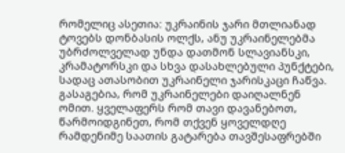რომელიც ასეთია: უკრაინის ჯარი მთლიანად ტოვებს დონბასის ოლქს, ანუ უკრაინელებმა უბრძოლველად უნდა დათმონ სლავიანსკი, კრამატორსკი და სხვა დასახლებული პუნქტები, სადაც ათასობით უკრაინელი ჯარისკაცი ჩაწვა. გასაგებია, რომ უკრაინელები დაიღალნენ ომით. ყველაფერს რომ თავი დავანებოთ, წარმოიდგინეთ, რომ თქვენ ყოველდღე რამდენიმე საათის გატარება თავშესაფრებში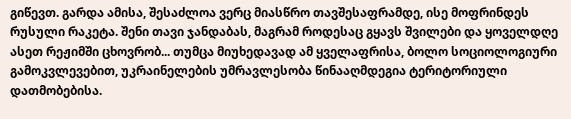გიწევთ. გარდა ამისა, შესაძლოა ვერც მიასწრო თავშესაფრამდე, ისე მოფრინდეს რუსული რაკეტა. შენი თავი ჯანდაბას, მაგრამ როდესაც გყავს შვილები და ყოველდღე ასეთ რეჟიმში ცხოვრობ... თუმცა მიუხედავად ამ ყველაფრისა, ბოლო სოციოლოგიური გამოკვლევებით, უკრაინელების უმრავლესობა წინააღმდეგია ტერიტორიული დათმობებისა.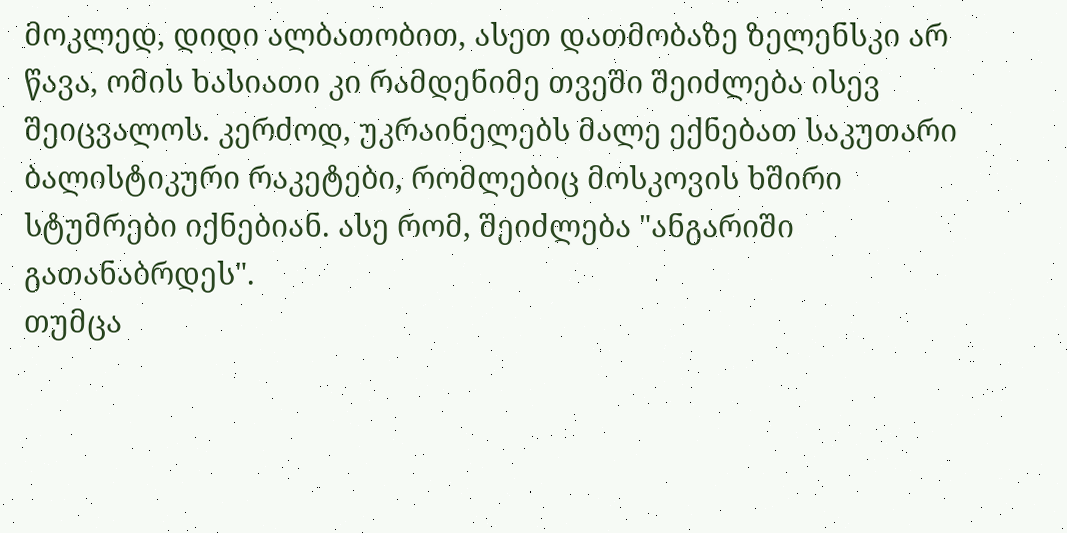მოკლედ, დიდი ალბათობით, ასეთ დათმობაზე ზელენსკი არ წავა, ომის ხასიათი კი რამდენიმე თვეში შეიძლება ისევ შეიცვალოს. კერძოდ, უკრაინელებს მალე ექნებათ საკუთარი ბალისტიკური რაკეტები, რომლებიც მოსკოვის ხშირი სტუმრები იქნებიან. ასე რომ, შეიძლება "ანგარიში გათანაბრდეს".
თუმცა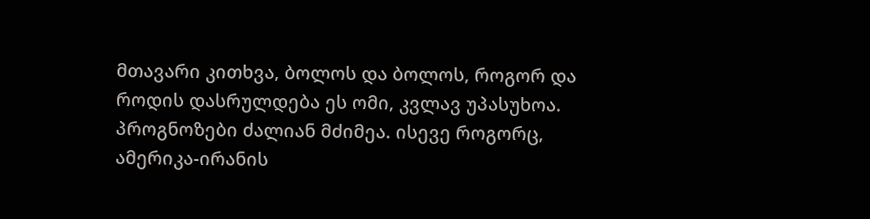მთავარი კითხვა, ბოლოს და ბოლოს, როგორ და როდის დასრულდება ეს ომი, კვლავ უპასუხოა. პროგნოზები ძალიან მძიმეა. ისევე როგორც, ამერიკა-ირანის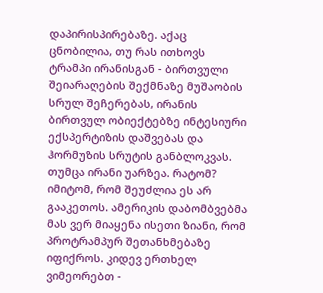დაპირისპირებაზე. აქაც ცნობილია, თუ რას ითხოვს ტრამპი ირანისგან - ბირთვული შეიარაღების შექმნაზე მუშაობის სრულ შეჩერებას, ირანის ბირთვულ ობიექტებზე ინტესიური ექსპერტიზის დაშვებას და ჰორმუზის სრუტის განბლოკვას. თუმცა ირანი უარზეა. რატომ? იმიტომ, რომ შეუძლია ეს არ გააკეთოს. ამერიკის დაბომბვებმა მას ვერ მიაყენა ისეთი ზიანი, რომ პროტრამპურ შეთანხმებაზე იფიქროს. კიდევ ერთხელ ვიმეორებთ -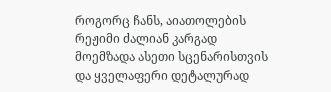როგორც ჩანს, აიათოლების რეჟიმი ძალიან კარგად მოემზადა ასეთი სცენარისთვის და ყველაფერი დეტალურად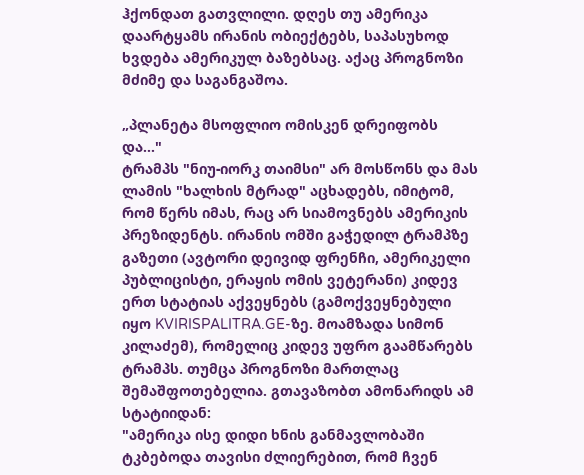ჰქონდათ გათვლილი. დღეს თუ ამერიკა დაარტყამს ირანის ობიექტებს, საპასუხოდ ხვდება ამერიკულ ბაზებსაც. აქაც პროგნოზი მძიმე და საგანგაშოა.

„პლანეტა მსოფლიო ომისკენ დრეიფობს და..."
ტრამპს "ნიუ-იორკ თაიმსი" არ მოსწონს და მას ლამის "ხალხის მტრად" აცხადებს, იმიტომ, რომ წერს იმას, რაც არ სიამოვნებს ამერიკის პრეზიდენტს. ირანის ომში გაჭედილ ტრამპზე გაზეთი (ავტორი დეივიდ ფრენჩი, ამერიკელი პუბლიცისტი, ერაყის ომის ვეტერანი) კიდევ ერთ სტატიას აქვეყნებს (გამოქვეყნებული იყო KVIRISPALITRA.GE-ზე. მოამზადა სიმონ კილაძემ), რომელიც კიდევ უფრო გაამწარებს ტრამპს. თუმცა პროგნოზი მართლაც შემაშფოთებელია. გთავაზობთ ამონარიდს ამ სტატიიდან:
"ამერიკა ისე დიდი ხნის განმავლობაში ტკბებოდა თავისი ძლიერებით, რომ ჩვენ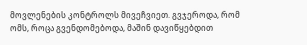მოვლენების კონტროლს მივეჩვიეთ. გვჯეროდა, რომ ომს, როცა გვენდომებოდა, მაშინ დავიწყებდით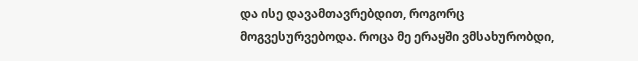და ისე დავამთავრებდით, როგორც მოგვესურვებოდა. როცა მე ერაყში ვმსახურობდი,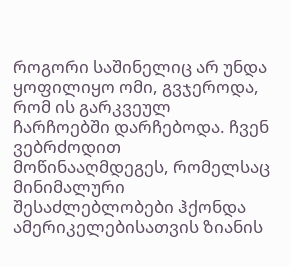როგორი საშინელიც არ უნდა ყოფილიყო ომი, გვჯეროდა, რომ ის გარკვეულ ჩარჩოებში დარჩებოდა. ჩვენ ვებრძოდით მოწინააღმდეგეს, რომელსაც მინიმალური შესაძლებლობები ჰქონდა ამერიკელებისათვის ზიანის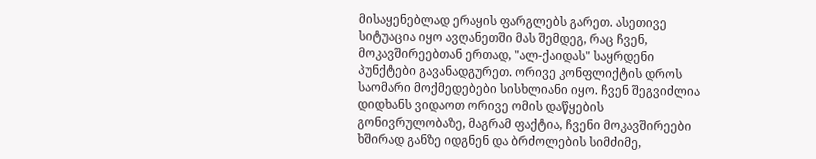მისაყენებლად ერაყის ფარგლებს გარეთ. ასეთივე სიტუაცია იყო ავღანეთში მას შემდეგ, რაც ჩვენ, მოკავშირეებთან ერთად, "ალ-ქაიდას" საყრდენი პუნქტები გავანადგურეთ. ორივე კონფლიქტის დროს საომარი მოქმედებები სისხლიანი იყო. ჩვენ შეგვიძლია დიდხანს ვიდაოთ ორივე ომის დაწყების გონივრულობაზე, მაგრამ ფაქტია, ჩვენი მოკავშირეები ხშირად განზე იდგნენ და ბრძოლების სიმძიმე,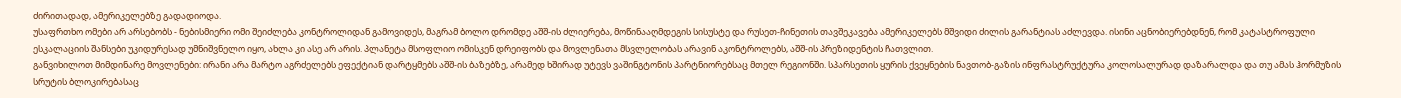ძირითადად, ამერიკელებზე გადადიოდა.
უსაფრთხო ომები არ არსებობს - ნებისმიერი ომი შეიძლება კონტროლიდან გამოვიდეს, მაგრამ ბოლო დრომდე აშშ-ის ძლიერება, მოწინააღმდეგის სისუსტე და რუსეთ-ჩინეთის თავშეკავება ამერიკელებს მშვიდი ძილის გარანტიას აძლევდა. ისინი აცნობიერებდნენ, რომ კატასტროფული ესკალაციის შანსები უკიდურესად უმნიშვნელო იყო, ახლა კი ასე არ არის. პლანეტა მსოფლიო ომისკენ დრეიფობს და მოვლენათა მსვლელობას არავინ აკონტროლებს, აშშ-ის პრეზიდენტის ჩათვლით.
განვიხილოთ მიმდინარე მოვლენები: ირანი არა მარტო აგრძელებს ეფექტიან დარტყმებს აშშ-ის ბაზებზე, არამედ ხშირად უტევს ვაშინგტონის პარტნიორებსაც მთელ რეგიონში. სპარსეთის ყურის ქვეყნების ნავთობ-გაზის ინფრასტრუქტურა კოლოსალურად დაზარალდა და თუ ამას ჰორმუზის სრუტის ბლოკირებასაც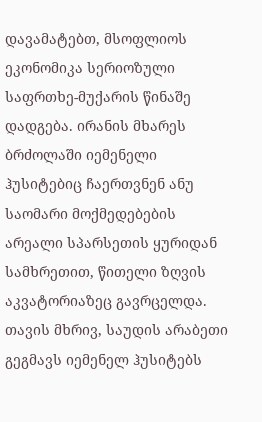დავამატებთ, მსოფლიოს ეკონომიკა სერიოზული საფრთხე-მუქარის წინაშე დადგება. ირანის მხარეს ბრძოლაში იემენელი ჰუსიტებიც ჩაერთვნენ ანუ საომარი მოქმედებების არეალი სპარსეთის ყურიდან სამხრეთით, წითელი ზღვის აკვატორიაზეც გავრცელდა. თავის მხრივ, საუდის არაბეთი გეგმავს იემენელ ჰუსიტებს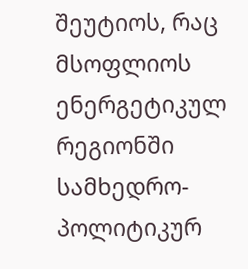შეუტიოს, რაც მსოფლიოს ენერგეტიკულ რეგიონში სამხედრო-პოლიტიკურ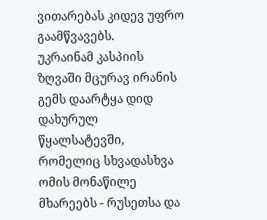ვითარებას კიდევ უფრო გაამწვავებს.
უკრაინამ კასპიის ზღვაში მცურავ ირანის გემს დაარტყა დიდ დახურულ წყალსატევში, რომელიც სხვადასხვა ომის მონაწილე მხარეებს - რუსეთსა და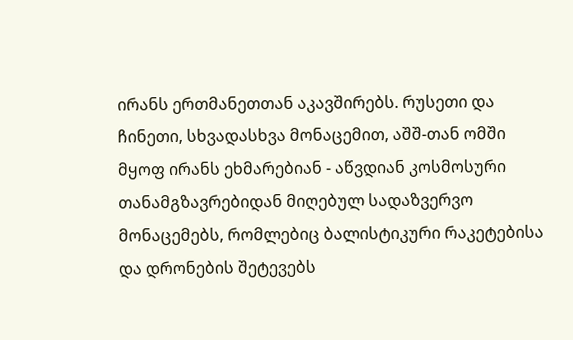ირანს ერთმანეთთან აკავშირებს. რუსეთი და ჩინეთი, სხვადასხვა მონაცემით, აშშ-თან ომში მყოფ ირანს ეხმარებიან - აწვდიან კოსმოსური თანამგზავრებიდან მიღებულ სადაზვერვო მონაცემებს, რომლებიც ბალისტიკური რაკეტებისა და დრონების შეტევებს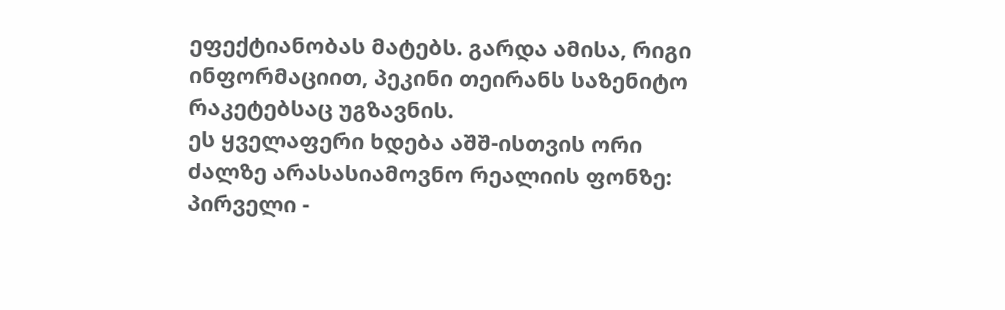ეფექტიანობას მატებს. გარდა ამისა, რიგი ინფორმაციით, პეკინი თეირანს საზენიტო რაკეტებსაც უგზავნის.
ეს ყველაფერი ხდება აშშ-ისთვის ორი ძალზე არასასიამოვნო რეალიის ფონზე:
პირველი -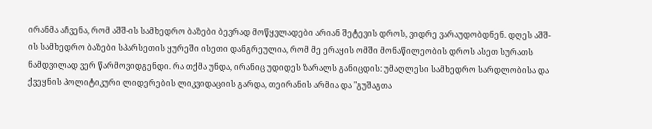ირანმა აჩვენა, რომ აშშ-ის სამხედრო ბაზები ბევრად მოწყვლადები არიან შეტევის დროს, ვიდრე ვარაუდობდნენ. დღეს აშშ-ის სამხედრო ბაზები სპარსეთის ყურეში ისეთი დანგრეულია, რომ მე ერაყის ომში მონაწილეობის დროს ასეთ სურათს ნამდვილად ვერ წარმოვიდგენდი. რა თქმა უნდა, ირანიც უდიდეს ზარალს განიცდის: უმაღლესი სამხედრო სარდლობისა და ქვეყნის პოლიტიკური ლიდერების ლიკვიდაციის გარდა, თეირანის არმია და "გუშაგთა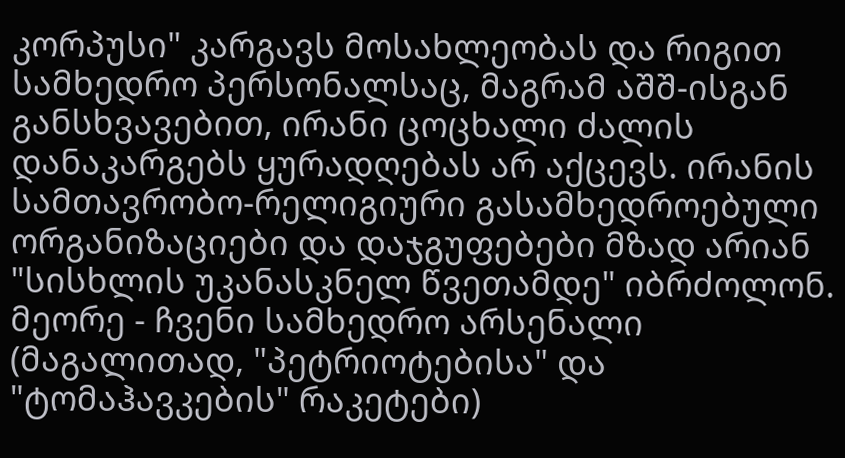კორპუსი" კარგავს მოსახლეობას და რიგით სამხედრო პერსონალსაც, მაგრამ აშშ-ისგან განსხვავებით, ირანი ცოცხალი ძალის დანაკარგებს ყურადღებას არ აქცევს. ირანის სამთავრობო-რელიგიური გასამხედროებული ორგანიზაციები და დაჯგუფებები მზად არიან "სისხლის უკანასკნელ წვეთამდე" იბრძოლონ.
მეორე - ჩვენი სამხედრო არსენალი (მაგალითად, "პეტრიოტებისა" და "ტომაჰავკების" რაკეტები)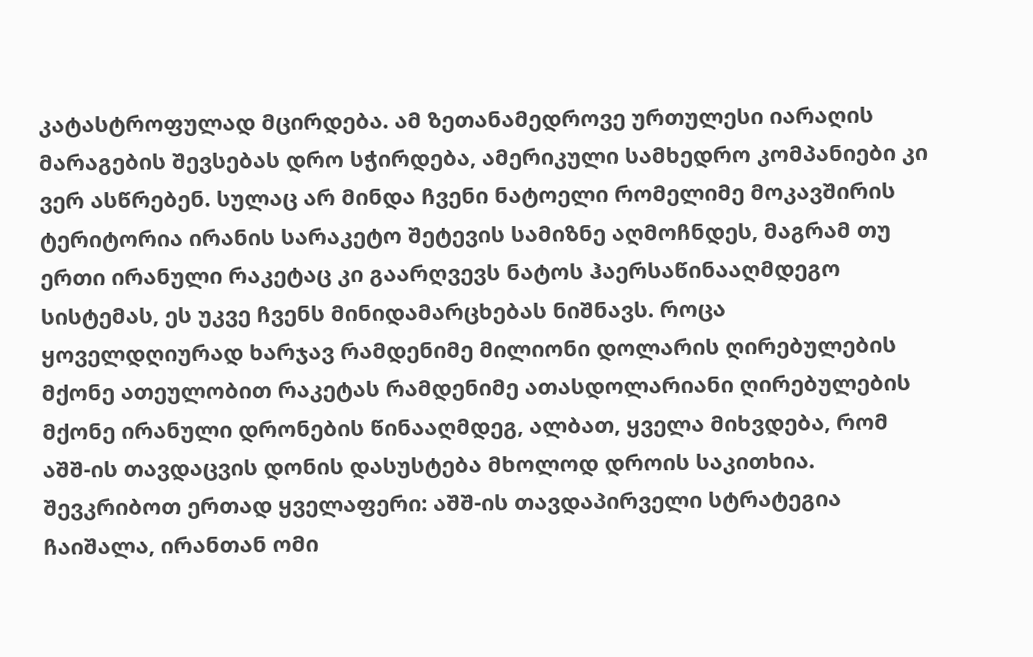კატასტროფულად მცირდება. ამ ზეთანამედროვე ურთულესი იარაღის მარაგების შევსებას დრო სჭირდება, ამერიკული სამხედრო კომპანიები კი ვერ ასწრებენ. სულაც არ მინდა ჩვენი ნატოელი რომელიმე მოკავშირის ტერიტორია ირანის სარაკეტო შეტევის სამიზნე აღმოჩნდეს, მაგრამ თუ ერთი ირანული რაკეტაც კი გაარღვევს ნატოს ჰაერსაწინააღმდეგო სისტემას, ეს უკვე ჩვენს მინიდამარცხებას ნიშნავს. როცა ყოველდღიურად ხარჯავ რამდენიმე მილიონი დოლარის ღირებულების მქონე ათეულობით რაკეტას რამდენიმე ათასდოლარიანი ღირებულების მქონე ირანული დრონების წინააღმდეგ, ალბათ, ყველა მიხვდება, რომ აშშ-ის თავდაცვის დონის დასუსტება მხოლოდ დროის საკითხია.
შევკრიბოთ ერთად ყველაფერი: აშშ-ის თავდაპირველი სტრატეგია ჩაიშალა, ირანთან ომი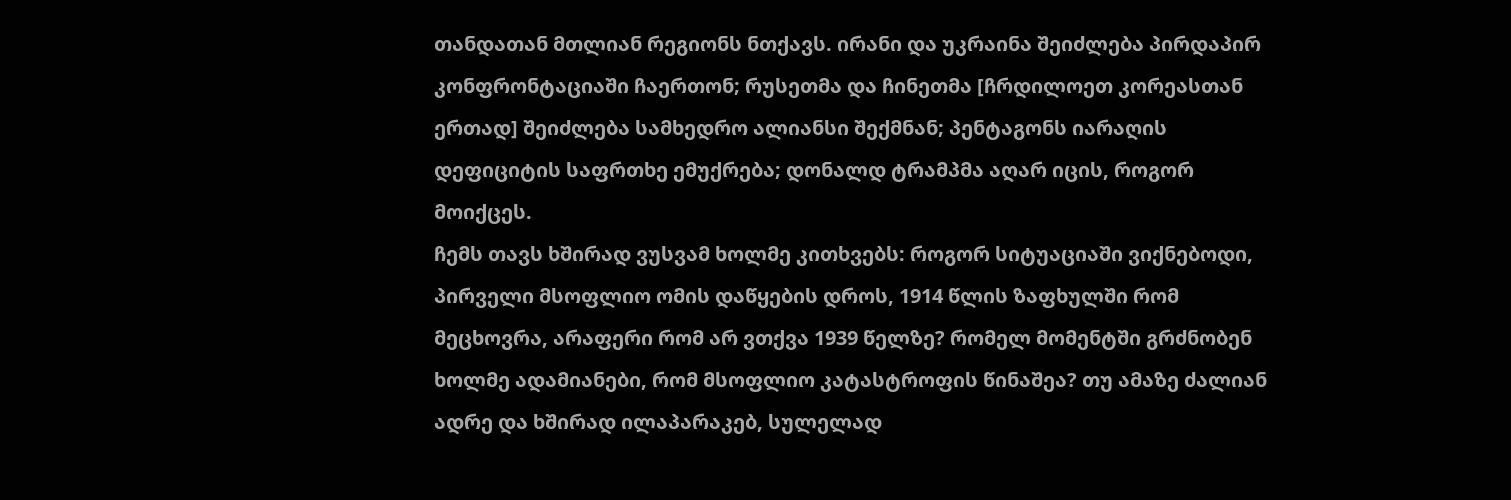თანდათან მთლიან რეგიონს ნთქავს. ირანი და უკრაინა შეიძლება პირდაპირ კონფრონტაციაში ჩაერთონ; რუსეთმა და ჩინეთმა [ჩრდილოეთ კორეასთან ერთად] შეიძლება სამხედრო ალიანსი შექმნან; პენტაგონს იარაღის დეფიციტის საფრთხე ემუქრება; დონალდ ტრამპმა აღარ იცის, როგორ მოიქცეს.
ჩემს თავს ხშირად ვუსვამ ხოლმე კითხვებს: როგორ სიტუაციაში ვიქნებოდი, პირველი მსოფლიო ომის დაწყების დროს, 1914 წლის ზაფხულში რომ მეცხოვრა, არაფერი რომ არ ვთქვა 1939 წელზე? რომელ მომენტში გრძნობენ ხოლმე ადამიანები, რომ მსოფლიო კატასტროფის წინაშეა? თუ ამაზე ძალიან ადრე და ხშირად ილაპარაკებ, სულელად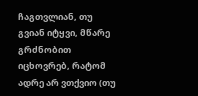ჩაგთვლიან, თუ გვიან იტყვი, მწარე გრძნობით იცხოვრებ, რატომ ადრე არ ვთქვიო (თუ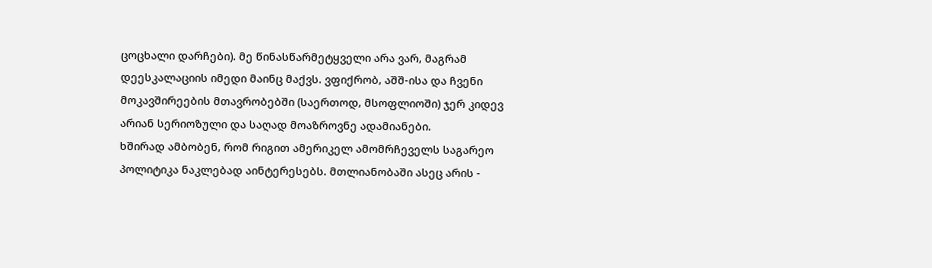ცოცხალი დარჩები). მე წინასწარმეტყველი არა ვარ, მაგრამ დეესკალაციის იმედი მაინც მაქვს. ვფიქრობ, აშშ-ისა და ჩვენი მოკავშირეების მთავრობებში (საერთოდ, მსოფლიოში) ჯერ კიდევ არიან სერიოზული და საღად მოაზროვნე ადამიანები.
ხშირად ამბობენ, რომ რიგით ამერიკელ ამომრჩეველს საგარეო პოლიტიკა ნაკლებად აინტერესებს. მთლიანობაში ასეც არის -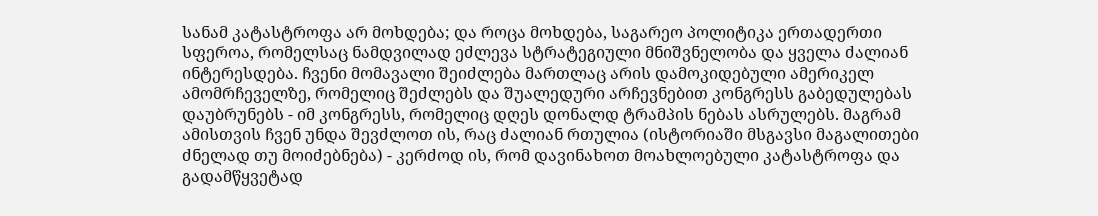სანამ კატასტროფა არ მოხდება; და როცა მოხდება, საგარეო პოლიტიკა ერთადერთი სფეროა, რომელსაც ნამდვილად ეძლევა სტრატეგიული მნიშვნელობა და ყველა ძალიან ინტერესდება. ჩვენი მომავალი შეიძლება მართლაც არის დამოკიდებული ამერიკელ ამომრჩეველზე, რომელიც შეძლებს და შუალედური არჩევნებით კონგრესს გაბედულებას დაუბრუნებს - იმ კონგრესს, რომელიც დღეს დონალდ ტრამპის ნებას ასრულებს. მაგრამ ამისთვის ჩვენ უნდა შევძლოთ ის, რაც ძალიან რთულია (ისტორიაში მსგავსი მაგალითები ძნელად თუ მოიძებნება) - კერძოდ ის, რომ დავინახოთ მოახლოებული კატასტროფა და გადამწყვეტად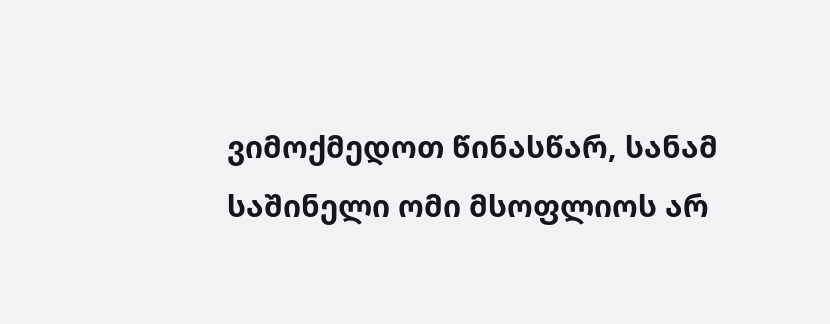ვიმოქმედოთ წინასწარ, სანამ საშინელი ომი მსოფლიოს არ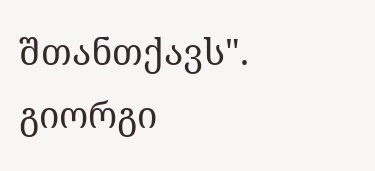შთანთქავს".
გიორგი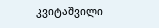კვიტაშვილი